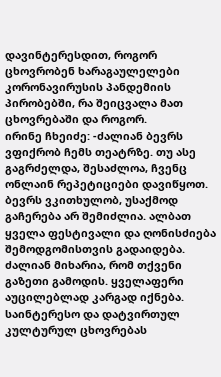დავინტერესდით, როგორ ცხოვრობენ ხარაგაულელები კორონავირუსის პანდემიის პირობებში, რა შეიცვალა მათ ცხოვრებაში და როგორ.
ირინე ჩხეიძე: -ძალიან ბევრს ვფიქრობ ჩემს თეატრზე. თუ ასე გაგრძელდა, შესაძლოა, ჩვენც ონლაინ რეპეტიციები დავიწყოთ. ბევრს ვკითხულობ, უსაქმოდ გაჩერება არ შემიძლია. ალბათ ყველა ფესტივალი და ღონისძიება შემოდგომისთვის გადაიდება. ძალიან მიხარია, რომ თქვენი გაზეთი გამოდის. ყველაფერი აუცილებლად კარგად იქნება. საინტერესო და დატვირთულ კულტურულ ცხოვრებას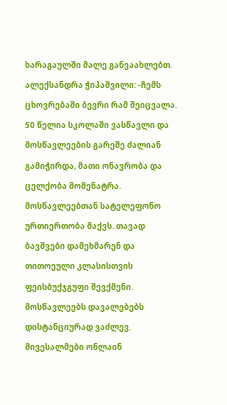ხარაგაულში მალე განვაახლებთ.
ალექსანდრა ჭიპაშვილი: -ჩემს ცხოვრებაში ბევრი რამ შეიცვალა. 50 წელია სკოლაში ვასწავლი და მოსწავლეების გარეშე ძალიან გამიჭირდა, მათი ონავრობა და ცელქობა მომენატრა. მოსწავლეებთან სატელეფონო ურთიერთობა მაქვს. თავად ბავშვები დამეხმარენ და თითოეული კლასისთვის ფეისბუქჯგუფი შევქმენი. მოსწავლეებს დავალებებს დისტანციურად ვაძლევ. მივესალმები ონლაინ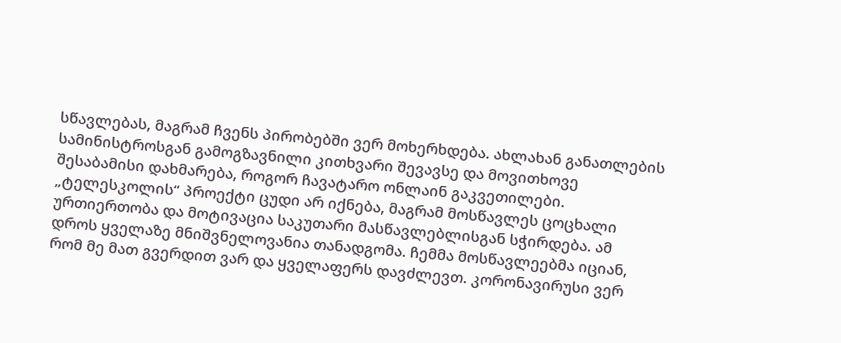სწავლებას, მაგრამ ჩვენს პირობებში ვერ მოხერხდება. ახლახან განათლების სამინისტროსგან გამოგზავნილი კითხვარი შევავსე და მოვითხოვე შესაბამისი დახმარება, როგორ ჩავატარო ონლაინ გაკვეთილები. „ტელესკოლის“ პროექტი ცუდი არ იქნება, მაგრამ მოსწავლეს ცოცხალი ურთიერთობა და მოტივაცია საკუთარი მასწავლებლისგან სჭირდება. ამ დროს ყველაზე მნიშვნელოვანია თანადგომა. ჩემმა მოსწავლეებმა იციან, რომ მე მათ გვერდით ვარ და ყველაფერს დავძლევთ. კორონავირუსი ვერ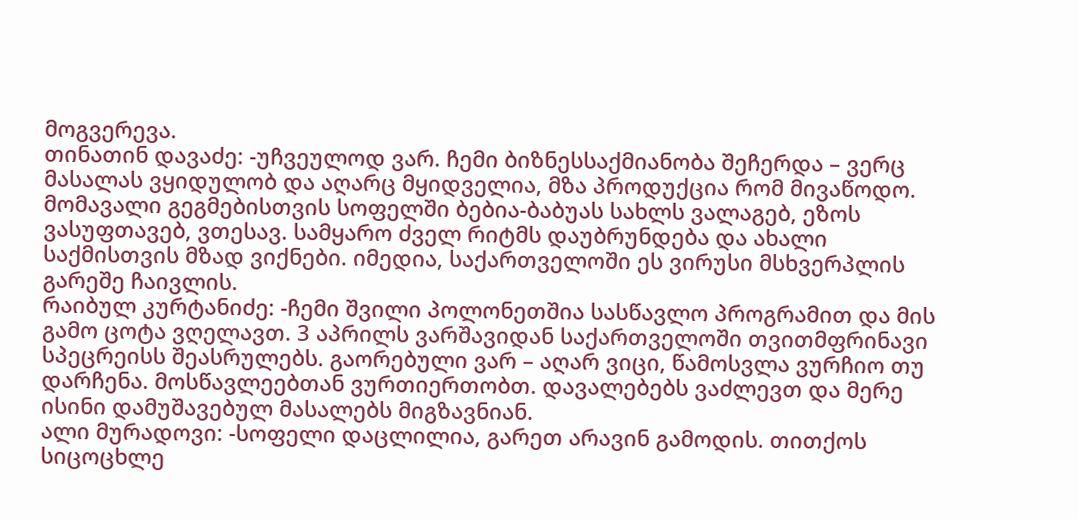მოგვერევა.
თინათინ დავაძე: -უჩვეულოდ ვარ. ჩემი ბიზნესსაქმიანობა შეჩერდა – ვერც მასალას ვყიდულობ და აღარც მყიდველია, მზა პროდუქცია რომ მივაწოდო. მომავალი გეგმებისთვის სოფელში ბებია-ბაბუას სახლს ვალაგებ, ეზოს ვასუფთავებ, ვთესავ. სამყარო ძველ რიტმს დაუბრუნდება და ახალი საქმისთვის მზად ვიქნები. იმედია, საქართველოში ეს ვირუსი მსხვერპლის გარეშე ჩაივლის.
რაიბულ კურტანიძე: -ჩემი შვილი პოლონეთშია სასწავლო პროგრამით და მის გამო ცოტა ვღელავთ. 3 აპრილს ვარშავიდან საქართველოში თვითმფრინავი სპეცრეისს შეასრულებს. გაორებული ვარ – აღარ ვიცი, წამოსვლა ვურჩიო თუ დარჩენა. მოსწავლეებთან ვურთიერთობთ. დავალებებს ვაძლევთ და მერე ისინი დამუშავებულ მასალებს მიგზავნიან.
ალი მურადოვი: -სოფელი დაცლილია, გარეთ არავინ გამოდის. თითქოს სიცოცხლე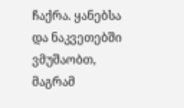ჩაქრა. ყანებსა და ნაკვეთებში ვმუშაობთ, მაგრამ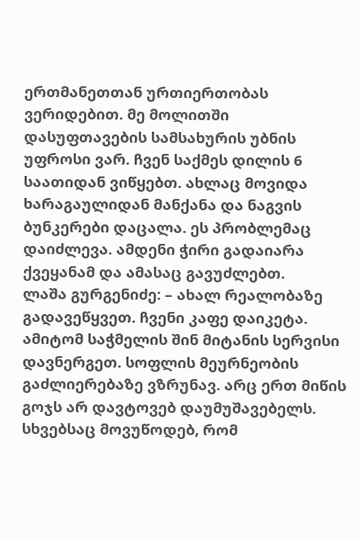ერთმანეთთან ურთიერთობას ვერიდებით. მე მოლითში დასუფთავების სამსახურის უბნის უფროსი ვარ. ჩვენ საქმეს დილის 6 საათიდან ვიწყებთ. ახლაც მოვიდა ხარაგაულიდან მანქანა და ნაგვის ბუნკერები დაცალა. ეს პრობლემაც დაიძლევა. ამდენი ჭირი გადაიარა ქვეყანამ და ამასაც გავუძლებთ.
ლაშა გურგენიძე: – ახალ რეალობაზე გადავეწყვეთ. ჩვენი კაფე დაიკეტა. ამიტომ საჭმელის შინ მიტანის სერვისი დავნერგეთ. სოფლის მეურნეობის გაძლიერებაზე ვზრუნავ. არც ერთ მიწის გოჯს არ დავტოვებ დაუმუშავებელს. სხვებსაც მოვუწოდებ, რომ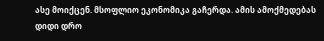ასე მოიქცენ. მსოფლიო ეკონომიკა გაჩერდა. ამის ამოქმედებას დიდი დრო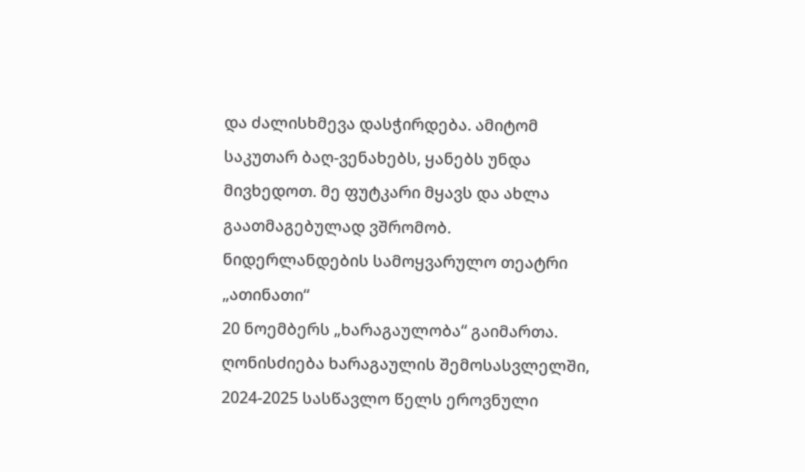და ძალისხმევა დასჭირდება. ამიტომ საკუთარ ბაღ-ვენახებს, ყანებს უნდა მივხედოთ. მე ფუტკარი მყავს და ახლა გაათმაგებულად ვშრომობ.
ნიდერლანდების სამოყვარულო თეატრი „ათინათი“
20 ნოემბერს „ხარაგაულობა“ გაიმართა. ღონისძიება ხარაგაულის შემოსასვლელში,
2024-2025 სასწავლო წელს ეროვნული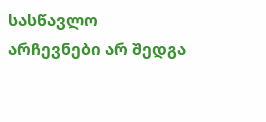სასწავლო
არჩევნები არ შედგა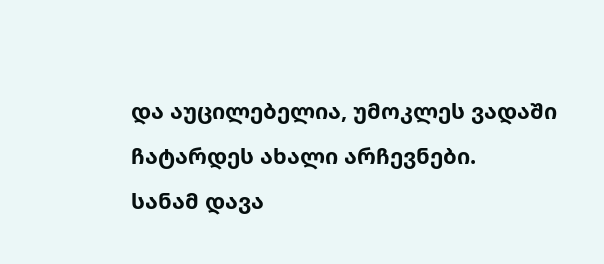და აუცილებელია, უმოკლეს ვადაში ჩატარდეს ახალი არჩევნები.
სანამ დავა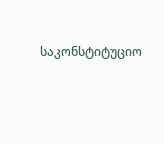საკონსტიტუციო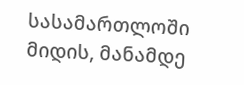სასამართლოში მიდის, მანამდე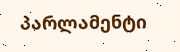პარლამენტი